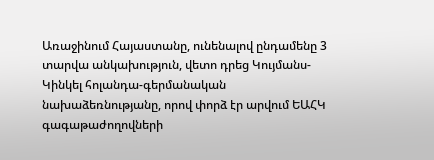Առաջինում Հայաստանը, ունենալով ընդամենը 3 տարվա անկախություն, վետո դրեց Կույմանս-Կինկել հոլանդա-գերմանական նախաձեռնությանը, որով փորձ էր արվում ԵԱՀԿ գագաթաժողովների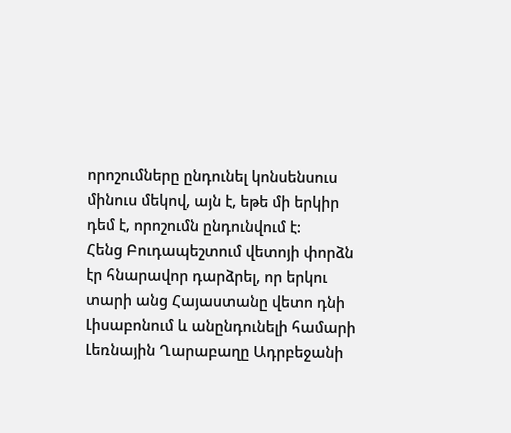որոշումները ընդունել կոնսենսուս մինուս մեկով, այն է, եթե մի երկիր դեմ է, որոշումն ընդունվում է:
Հենց Բուդապեշտում վետոյի փորձն էր հնարավոր դարձրել, որ երկու տարի անց Հայաստանը վետո դնի Լիսաբոնում և անընդունելի համարի Լեռնային Ղարաբաղը Ադրբեջանի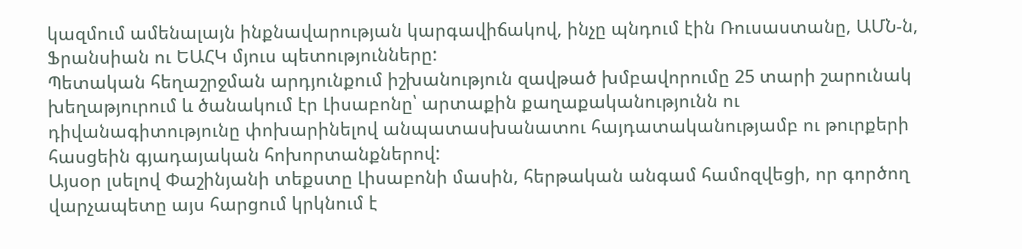կազմում ամենալայն ինքնավարության կարգավիճակով, ինչը պնդում էին Ռուսաստանը, ԱՄՆ-ն, Ֆրանսիան ու ԵԱՀԿ մյուս պետությունները:
Պետական հեղաշրջման արդյունքում իշխանություն զավթած խմբավորումը 25 տարի շարունակ խեղաթյուրում և ծանակում էր Լիսաբոնը՝ արտաքին քաղաքականությունն ու դիվանագիտությունը փոխարինելով անպատասխանատու հայդատականությամբ ու թուրքերի հասցեին գյադայական հոխորտանքներով:
Այսօր լսելով Փաշինյանի տեքստը Լիսաբոնի մասին, հերթական անգամ համոզվեցի, որ գործող վարչապետը այս հարցում կրկնում է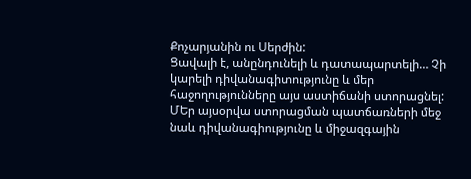Քոչարյանին ու Սերժին:
Ցավալի է, անընդունելի և դատապարտելի… Չի կարելի դիվանագիտությունը և մեր հաջողությունները այս աստիճանի ստորացնել:
ՄԵր այսօրվա ստորացման պատճառների մեջ նաև դիվանագիությունը և միջազգային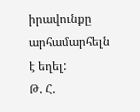իրավունքը արհամարհելն է եղել:
Թ. Հ.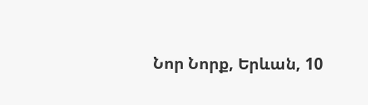Նոր Նորք, Երևան, 10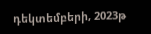դեկտեմբերի, 2023թ